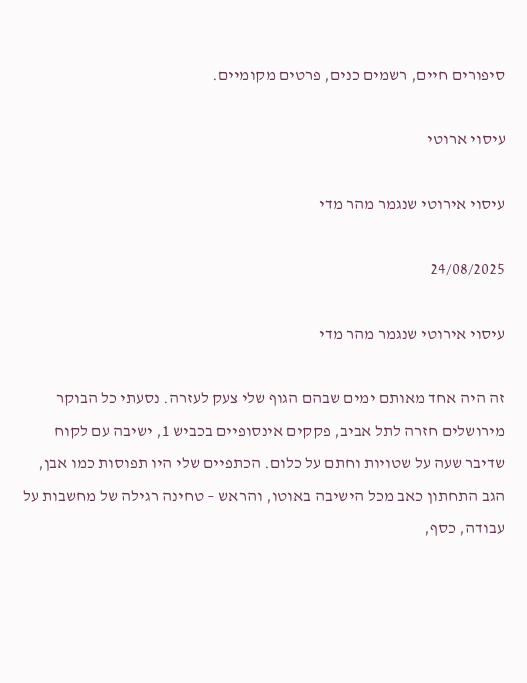סיפורים חיים, רשמים כנים, פרטים מקומיים.

עיסוי ארוטי

עיסוי אירוטי שנגמר מהר מדי

24/08/2025

עיסוי אירוטי שנגמר מהר מדי

זה היה אחד מאותם ימים שבהם הגוף שלי צעק לעזרה. נסעתי כל הבוקר מירושלים חזרה לתל אביב, פקקים אינסופיים בכביש 1, ישיבה עם לקוח שדיבר שעה על שטויות וחתם על כלום. הכתפיים שלי היו תפוסות כמו אבן, הגב התחתון כאב מכל הישיבה באוטו, והראש – טחינה רגילה של מחשבות על עבודה, כסף,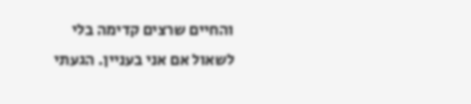והחיים שרצים קדימה בלי לשאול אם אני בעניין. הגעתי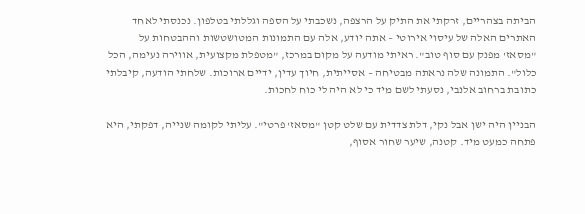הביתה בצהריים, זרקתי את התיק על הרצפה, נשכבתי על הספה וגללתי בטלפון. נכנסתי לאחד האתרים האלה של עיסוי אירוטי – אתה יודע, אלה עם התמונות המטושטשות וההבטחות על "מסאז' מפנק עם סוף טוב". ראיתי מודעה על מקום במרכז, "מטפלת מקצועית, אווירה נעימה, הכל כלול". התמונה שלה נראתה מבטיחה – אסייתית, חיוך עדין, ידיים ארוכות. שלחתי הודעה, קיבלתי כתובת ברחוב אלנבי, נסעתי לשם מיד כי לא היה לי כוח לחכות.

הבניין היה ישן אבל נקי, דלת צדדית עם שלט קטן "מסאז' פרטי". עליתי לקומה שנייה, דפקתי, היא פתחה כמעט מיד. קטנה, שיער שחור אסוף,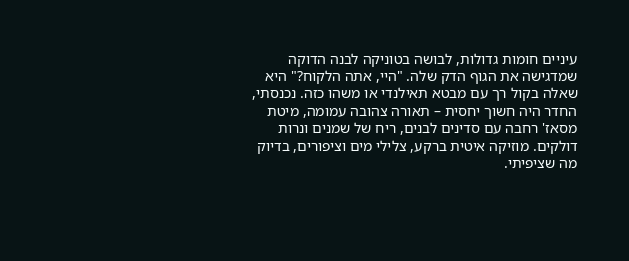עיניים חומות גדולות, לבושה בטוניקה לבנה הדוקה שמדגישה את הגוף הדק שלה. "היי, אתה הלקוח?" היא שאלה בקול רך עם מבטא תאילנדי או משהו כזה. נכנסתי, החדר היה חשוך יחסית – תאורה צהובה עמומה, מיטת מסאז' רחבה עם סדינים לבנים, ריח של שמנים ונרות דולקים. מוזיקה איטית ברקע, צלילי מים וציפורים, בדיוק מה שציפיתי.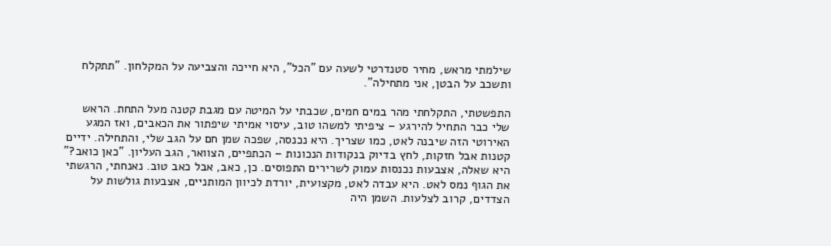שילמתי מראש, מחיר סטנדרטי לשעה עם "הכל", היא חייכה והצביעה על המקלחון. "תתקלח ותשכב על הבטן, אני מתחילה".

התפשטתי, התקלחתי מהר במים חמים, שכבתי על המיטה עם מגבת קטנה מעל התחת. הראש שלי כבר התחיל להירגע – ציפיתי למשהו טוב, עיסוי אמיתי שיפתור את הכאבים, ואז המגע האירוטי הזה שיבנה לאט, כמו שצריך. היא נכנסה, שפכה שמן חם על הגב שלי, והתחילה. ידיים קטנות אבל חזקות, לחץ בדיוק בנקודות הנכונות – הכתפיים, הצוואר, הגב העליון. "כאן כואב?" היא שאלה, אצבעות נכנסות עמוק לשרירים התפוסים. כן, כאב, אבל כאב טוב. נאנחתי, הרגשתי את הגוף נמס לאט. היא עבדה לאט, מקצועית, יורדת לכיוון המותניים, אצבעות גולשות על הצדדים, קרוב לצלעות. השמן היה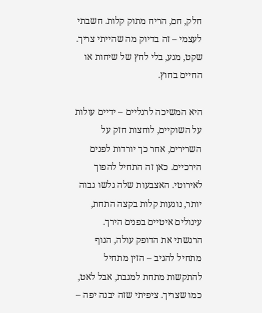חלק, חם, הריח מתוק קלות. חשבתי לעצמי – זה בדיוק מה שהייתי צריך. שקט, מגע, בלי לחץ של שיחות או החיים בחוץ.

היא המשיכה לרגליים – ידיים עולות על השוקיים, לוחצות חזק על השרירים, אחר כך יורדות לפנים הירכיים. כאן זה התחיל להפוך לאירוטי. האצבעות שלה גלשו גבוה יותר, נוגעות קלות בקצה התחת, עיגולים איטיים בפנים הירך. הרגשתי את הדופק עולה, הגוף מתחיל להגיב – הזין מתחיל להתקשות מתחת למגבת, אבל לאט, כמו שצריך. ציפיתי שזה יבנה יפה –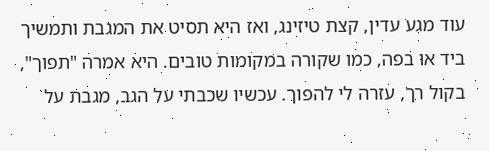עוד מגע עדין, קצת טיזינג, ואז היא תסיט את המגבת ותמשיך ביד או בפה, כמו שקורה במקומות טובים. היא אמרה "תפוך", בקול רך, עזרה לי להפוך. עכשיו שכבתי על הגב, מגבת על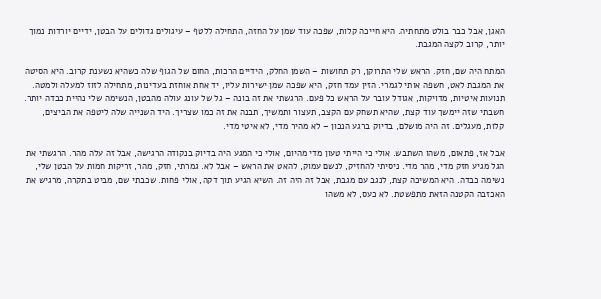האגן, אבל כבר בולט מתחתיה. היא חייכה קלות, שפכה עוד שמן על החזה, התחילה ללטף – עיגולים גדולים על הבטן, ידיים יורדות נמוך יותר, קרוב לקצה המגבת.

המתח היה שם, חזק. הראש שלי התרוקן, רק תחושות – השמן החלק, הידיים הרכות, החום של הגוף שלה כשהיא נשענת קרוב. היא הסיטה את המגבת לאט, חשפה אותי לגמרי. הזין עמד חזק, היא שפכה שמן ישירות עליו, יד אחת אוחזת בעדינות, מתחילה לזוז למעלה ולמטה. תנועות איטיות, מדויקות, אגודל עובר על הראש כל פעם. הרגשתי את זה בונה – גל של עונג עולה מהבטן, הנשימה שלי נהיית כבדה יותר. חשבתי שזה יימשך עוד קצת, שהיא תשחק עם הקצב, תעצור ותמשיך, תבנה את זה כמו שצריך. היד השנייה שלה ליטפה את הביצים, קלות, מעגלים. זה היה מושלם, בדיוק ברגע הנכון – לא מהיר מדי, לא איטי מדי.

אבל אז, פתאום, משהו השתבש. אולי כי הייתי טעון מדי מהיום, אולי כי המגע היה בדיוק בנקודה הרגישה, אבל זה עלה מהר. הרגשתי את הגל מגיע חזק מדי, מהר מדי. ניסיתי להחזיק, לנשם עמוק, להאט את הראש – אבל לא. גמרתי, חזק, מהר, זריקות חמות על הבטן שלי, נשימה כבדה. היא המשיכה קצת, לנגב עם מגבת, אבל זה היה זה. השיא הגיע תוך דקה, אולי פחות. שכבתי שם, מביט בתקרה, מרגיש את האכזבה הקטנה הזאת מתפשטת. לא כעס, לא משהו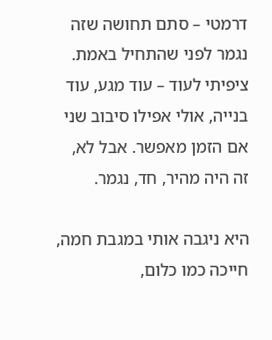דרמטי – סתם תחושה שזה נגמר לפני שהתחיל באמת. ציפיתי לעוד – עוד מגע, עוד בנייה, אולי אפילו סיבוב שני אם הזמן מאפשר. אבל לא, זה היה מהיר, חד, נגמר.

היא ניגבה אותי במגבת חמה, חייכה כמו כלום,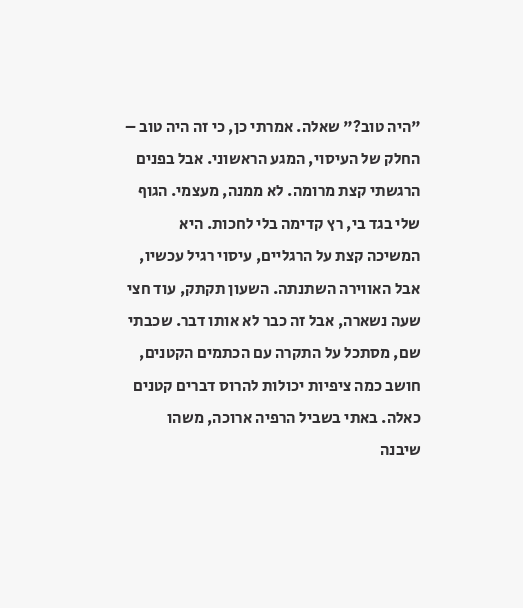"היה טוב?" שאלה. אמרתי כן, כי זה היה טוב – החלק של העיסוי, המגע הראשוני. אבל בפנים הרגשתי קצת מרומה. לא ממנה, מעצמי. הגוף שלי בגד בי, רץ קדימה בלי לחכות. היא המשיכה קצת על הרגליים, עיסוי רגיל עכשיו, אבל האווירה השתנתה. השעון תקתק, עוד חצי שעה נשארה, אבל זה כבר לא אותו דבר. שכבתי שם, מסתכל על התקרה עם הכתמים הקטנים, חושב כמה ציפיות יכולות להרוס דברים קטנים כאלה. באתי בשביל הרפיה ארוכה, משהו שיבנה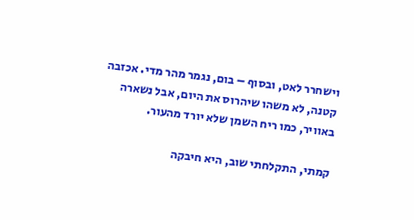וישחרר לאט, ובסוף – בום, נגמר מהר מדי. אכזבה קטנה, לא משהו שיהרוס את היום, אבל נשארה באוויר, כמו ריח השמן שלא יורד מהעור.

קמתי, התקלחתי שוב, היא חיבקה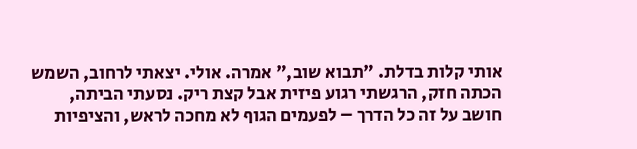אותי קלות בדלת. "תבוא שוב," אמרה. אולי. יצאתי לרחוב, השמש הכתה חזק, הרגשתי רגוע פיזית אבל קצת ריק. נסעתי הביתה, חושב על זה כל הדרך – לפעמים הגוף לא מחכה לראש, והציפיות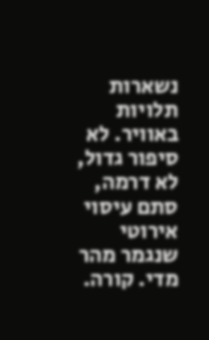נשארות תלויות באוויר. לא סיפור גדול, לא דרמה, סתם עיסוי אירוטי שנגמר מהר מדי. קורה.